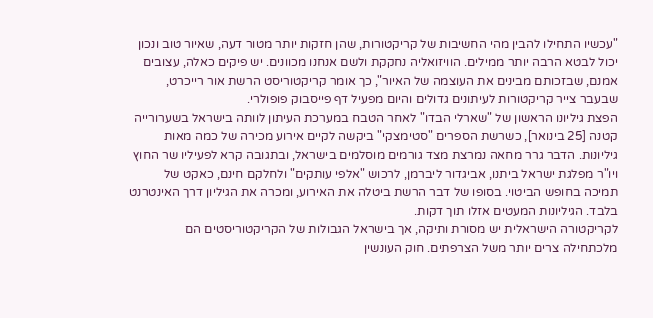"עכשיו התחילו להבין מהי החשיבות של קריקטורות, שהן חזקות יותר מטור דעה, שאיור טוב ונכון יכול לבטא הרבה יותר ממילים. הוויזואליה נחקקת ולשם אנחנו מכוונים. יש פיקים כאלה, עצובים אמנם, שבזכותם מבינים את העוצמה של האיור", כך אומר קריקטוריסט הרשת אור רייכרט, שבעבר צייר קריקטורות לעיתונים גדולים והיום מפעיל דף פייסבוק פופולרי.
הפצת גיליונו הראשון של "שארלי הבדו" לאחר הטבח במערכת העיתון לוותה בישראל בשערורייה קטנה [25 בינואר], כשרשת הספרים "סטימצקי" ביקשה לקיים אירוע מכירה של כמה מאות גיליונות. הדבר גרר מחאה נמרצת מצד גורמים מוסלמים בישראל, ובתגובה קרא לפעיליו שר החוץ ויו"ר מפלגת ישראל ביתנו, אביגדור ליברמן, לרכוש "אלפי עותקים" ולחלקם חינם, כאקט של תמיכה בחופש הביטוי. בסופו של דבר הרשת ביטלה את האירוע, ומכרה את הגיליון דרך האינטרנט בלבד. הגיליונות המעטים אזלו תוך דקות.
לקריקטורה הישראלית יש מסורת ותיקה, אך בישראל הגבולות של הקריקטוריסטים הם מלכתחילה צרים יותר משל הצרפתים. חוק העונשין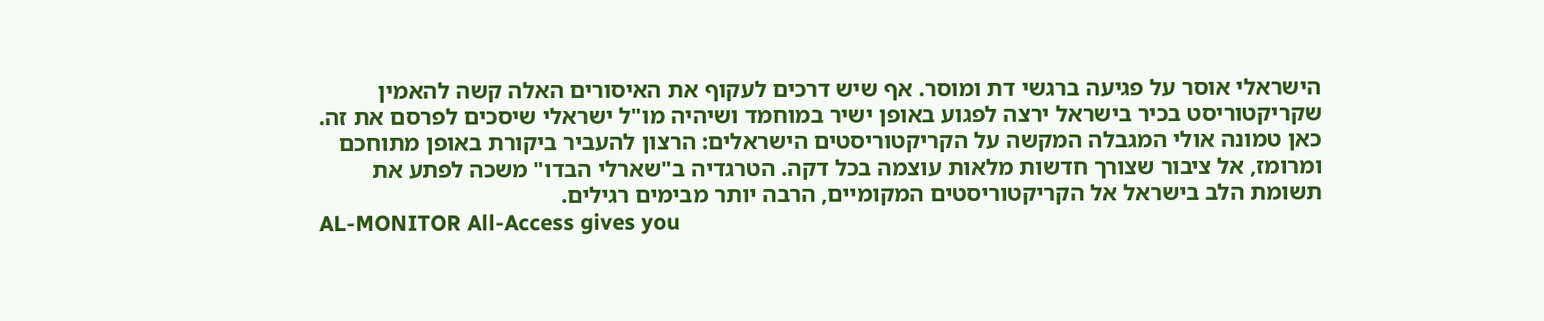הישראלי אוסר על פגיעה ברגשי דת ומוסר. אף שיש דרכים לעקוף את האיסורים האלה קשה להאמין שקריקטוריסט בכיר בישראל ירצה לפגוע באופן ישיר במוחמד ושיהיה מו"ל ישראלי שיסכים לפרסם את זה.
כאן טמונה אולי המגבלה המקשה על הקריקטוריסטים הישראלים: הרצון להעביר ביקורת באופן מתוחכם ומרומז, אל ציבור שצורך חדשות מלאות עוצמה בכל דקה. הטרגדיה ב"שארלי הבדו" משכה לפתע את תשומת הלב בישראל אל הקריקטוריסטים המקומיים, הרבה יותר מבימים רגילים.
AL-MONITOR All-Access gives you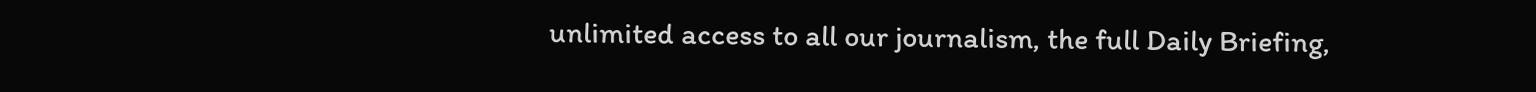unlimited access to all our journalism, the full Daily Briefing,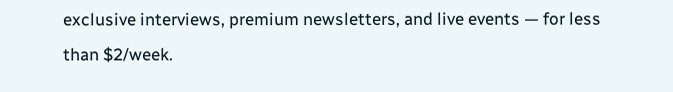exclusive interviews, premium newsletters, and live events — for less than $2/week.